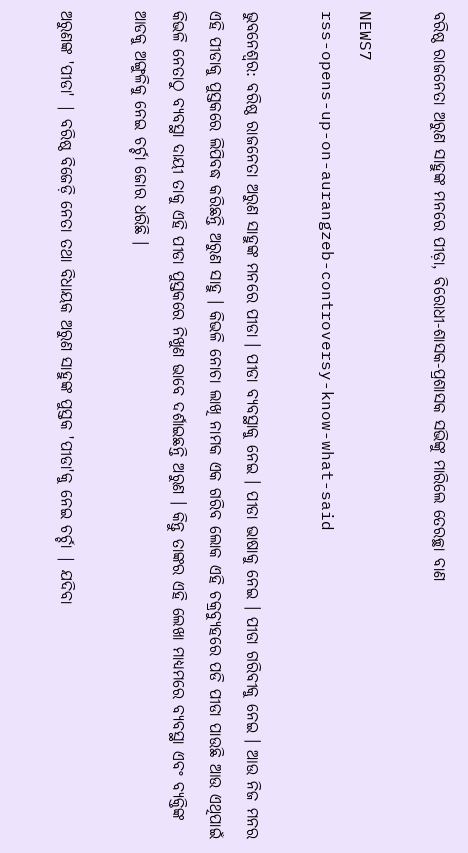ବରିଷ୍ଠ ରାଜନେତା ଅରୁଣ ସାହୁଙ୍କ ମନରେ ପୀଡ଼ା, ବିରୋଧୀ-ଶାସକ-ପ୍ରଶାସକ ସଭିଙ୍କୁ ମାରିଲେ ତେରଚ୍ଛା ବାଣ

NEWS7
rss-opens-up-on-aurangzeb-controversy-know-what-said

ଭୁବନେଶ୍ଵର: ବରିଷ୍ଠ ରାଜନେତା ଅରୁଣ ସାହୁଙ୍କ ମନରେ ପୀଡା । ପୀଡା ବ୍ୟବସ୍ଥାକୁ ନେଇ । ପୀଡା ଭାଷାକୁ ନେଇ । ପୀଡା ଗରିବୀକୁ ନେଇ । ଆଉ ନିଜ ମନର ଏହି ପୀଡାକୁ ପୁସ୍ତକରେ ଲିପିବଦ୍ଧ କରିଛନ୍ତି ଅରୁଣ ସାହୁ । କିଭଳି ନୋଚା ଲାଖି ନାମକ ଏକ ଗରିବ ଲୋକ ଏହି ଚକ୍ରବ୍ୟୁହରେ ପଡି ପୀଡା ପାଉଛି ଆଉ ଏଥିପାଇଁ କିଭଳି ନେତାଠୁ ବ୍ୟବସ୍ଥା ଦାୟୀ ତାକୁ ଏହି ପୀଡା ପୁସ୍ତକରେ ନିଖୁଣ ଭାବେ ଦର୍ଶାଇଛନ୍ତି ଅରୁଣ । କିନ୍ତୁ ତାଙ୍କର ଏହି ଲେଖା ମାଧ୍ୟମରେ ବ୍ୟବସ୍ଥା ଏବଂ ବ୍ୟକ୍ତିଙ୍କ ଆଡକୁ ଅଙ୍ଗୁଳିକୁ ନେଇ ଚର୍ଚ୍ଚା ଜୋର ଧରିଛି ।

ଅରୁଣଙ୍କ 'ପୀଡା' | ବରିଷ୍ଠ ବିଜେଡ଼ି ନେତା ତଥା ବିଧାୟକ ଅରୁଣ ସାହୁଙ୍କ ପୁସ୍ତକ 'ପୀଡା'କୁ ନେଇ ଚର୍ଚ୍ଚା | ଯଦିବା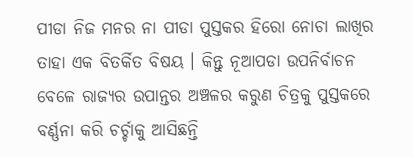ପୀଡା ନିଜ ମନର ନା ପୀଡା ପୁସ୍ତକର ହିରୋ ନୋଚା ଲାଖିର ତାହା ଏକ ବିତର୍କିତ ବିଷୟ । କିନ୍ତୁ ନୂଆପଡା ଉପନିର୍ବାଚନ ବେଳେ ରାଜ୍ୟର ଉପାନ୍ତର ଅଞ୍ଚଳର କରୁଣ ଚିତ୍ରକୁ ପୁସ୍ତକରେ ବର୍ଣ୍ଣନା କରି ଚର୍ଚ୍ଚାକୁ ଆସିଛନ୍ତି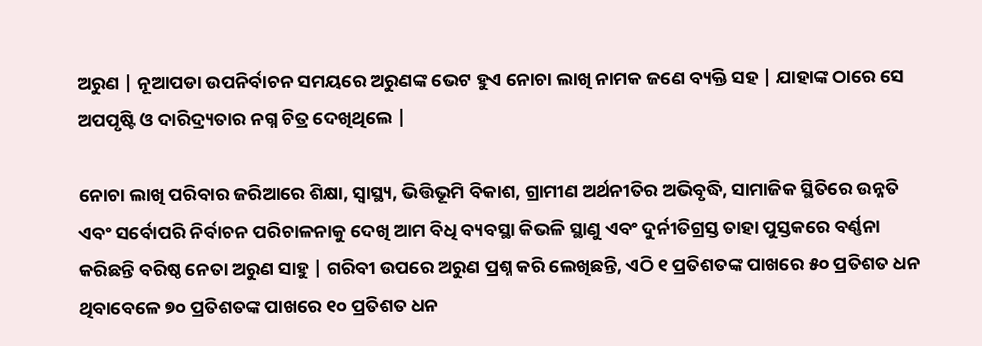ଅରୁଣ | ନୂଆପଡା ଉପନିର୍ବାଚନ ସମୟରେ ଅରୁଣଙ୍କ ଭେଟ ହୁଏ ନୋଚା ଲାଖି ନାମକ ଜଣେ ବ୍ୟକ୍ତି ସହ | ଯାହାଙ୍କ ଠାରେ ସେ ଅପପୃଷ୍ଟି ଓ ଦାରିଦ୍ର୍ୟତାର ନଗ୍ନ ଚିତ୍ର ଦେଖିଥିଲେ |

ନୋଚା ଲାଖି ପରିବାର ଜରିଆରେ ଶିକ୍ଷା, ସ୍ବାସ୍ଥ୍ୟ, ଭିତ୍ତିଭୂମି ବିକାଶ, ଗ୍ରାମୀଣ ଅର୍ଥନୀତିର ଅଭିବୃଦ୍ଧି, ସାମାଜିକ ସ୍ଥିତିରେ ଉନ୍ନତି ଏବଂ ସର୍ବୋପରି ନିର୍ବାଚନ ପରିଚାଳନାକୁ ଦେଖି ଆମ ବିଧି ବ୍ୟବସ୍ଥା କିଭଳି ସ୍ଥାଣୁ ଏବଂ ଦୁର୍ନୀତିଗ୍ରସ୍ତ ତାହା ପୁସ୍ତକରେ ବର୍ଣ୍ଣନା କରିଛନ୍ତି ବରିଷ୍ଠ ନେତା ଅରୁଣ ସାହୁ | ଗରିବୀ ଉପରେ ଅରୁଣ ପ୍ରଶ୍ନ କରି ଲେଖିଛନ୍ତି, ଏଠି ୧ ପ୍ରତିଶତଙ୍କ ପାଖରେ ୫୦ ପ୍ରତିଶତ ଧନ ଥିବାବେଳେ ୭୦ ପ୍ରତିଶତଙ୍କ ପାଖରେ ୧୦ ପ୍ରତିଶତ ଧନ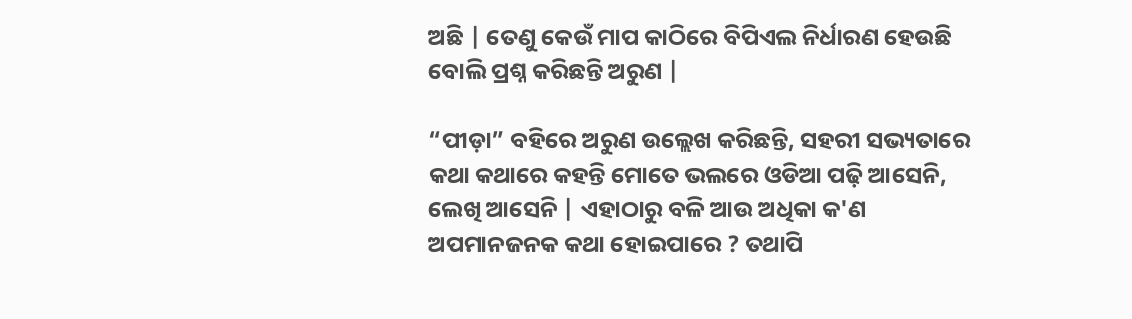ଅଛି | ତେଣୁ କେଉଁ ମାପ କାଠିରେ ବିପିଏଲ ନିର୍ଧାରଣ ହେଉଛି ବୋଲି ପ୍ରଶ୍ନ କରିଛନ୍ତି ଅରୁଣ |

“ପୀଡ଼ା” ବହିରେ ଅରୁଣ ଉଲ୍ଲେଖ କରିଛନ୍ତି, ସହରୀ ସଭ୍ୟତାରେ କଥା କଥାରେ କହନ୍ତି ମୋତେ ଭଲରେ ଓଡିଆ ପଢ଼ି ଆସେନି, ଲେଖି ଆସେନି | ଏହାଠାରୁ ବଳି ଆଉ ଅଧିକା କ'ଣ ଅପମାନଜନକ କଥା ହୋଇପାରେ ? ତଥାପି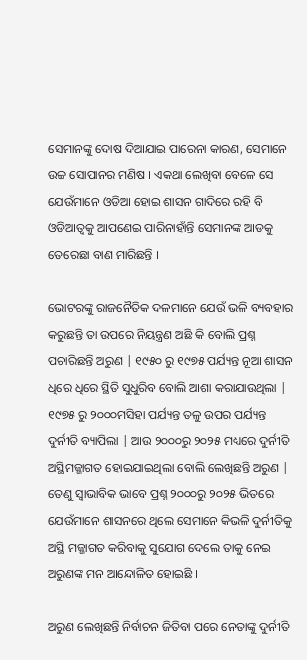ସେମାନଙ୍କୁ ଦୋଷ ଦିଆଯାଇ ପାରେନା କାରଣ, ସେମାନେ ଉଚ୍ଚ ସୋପାନର ମଣିଷ । ଏକଥା ଲେଖିବା ବେଳେ ସେ ଯେଉଁମାନେ ଓଡିଆ ହୋଇ ଶାସନ ଗାଦିରେ ରହି ବି ଓଡିଆତ୍ବକୁ ଆପଣେଇ ପାରିନାହାଁନ୍ତି ସେମାନଙ୍କ ଆଡକୁ ତେରେଛା ବାଣ ମାରିଛନ୍ତି ।

ଭୋଟରଙ୍କୁ ରାଜନୈତିକ ଦଳମାନେ ଯେଉଁ ଭଳି ବ୍ୟବହାର କରୁଛନ୍ତି ତା ଉପରେ ନିୟନ୍ତ୍ରଣ ଅଛି କି ବୋଲି ପ୍ରଶ୍ନ ପଚାରିଛନ୍ତି ଅରୁଣ | ୧୯୫୦ ରୁ ୧୯୭୫ ପର୍ଯ୍ୟନ୍ତ ନୂଆ ଶାସନ ଧିରେ ଧିରେ ସ୍ଥିତି ସୁଧୁରିବ ବୋଲି ଆଶା କରାଯାଉଥିଲା | ୧୯୭୫ ରୁ ୨୦୦୦ମସିହା ପର୍ଯ୍ୟନ୍ତ ତଳୁ ଉପର ପର୍ଯ୍ୟନ୍ତ ଦୁର୍ନୀତି ବ୍ୟାପିଲା | ଆଉ ୨୦୦୦ରୁ ୨୦୨୫ ମଧ୍ୟରେ ଦୁର୍ନୀତି ଅସ୍ଥିମଜ୍ଜାଗତ ହୋଇଯାଇଥିଲା ବୋଲି ଲେଖିଛନ୍ତି ଅରୁଣ | ତେଣୁ ସ୍ବାଭାବିକ ଭାବେ ପ୍ରଶ୍ନ ୨୦୦୦ରୁ ୨୦୨୫ ଭିତରେ ଯେଉଁମାନେ ଶାସନରେ ଥିଲେ ସେମାନେ କିଭଳି ଦୁର୍ନୀତିକୁ ଅସ୍ଥି ମଜ୍ଜାଗତ କରିବାକୁ ସୁଯୋଗ ଦେଲେ ତାକୁ ନେଇ ଅରୁଣଙ୍କ ମନ ଆନ୍ଦୋଳିତ ହୋଇଛି ।

ଅରୁଣ ଲେଖିଛନ୍ତି ନିର୍ବାଚନ ଜିତିବା ପରେ ନେତାଙ୍କୁ ଦୁର୍ନୀତି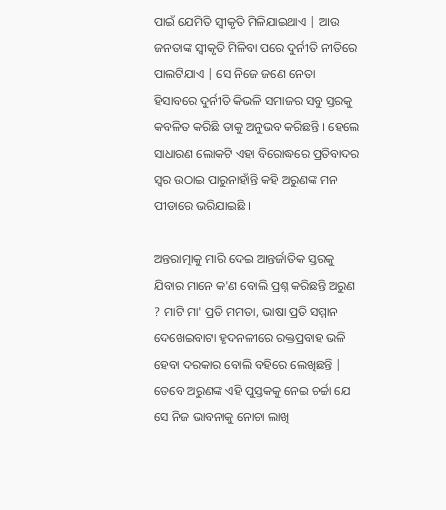ପାଇଁ ଯେମିତି ସ୍ବୀକୃତି ମିଳିଯାଇଥାଏ | ଆଉ ଜନତାଙ୍କ ସ୍ୱୀକୃତି ମିଳିବା ପରେ ଦୁର୍ନୀତି ନୀତିରେ ପାଲଟିଯାଏ | ସେ ନିଜେ ଜଣେ ନେତା ହିସାବରେ ଦୁର୍ନୀତି କିଭଳି ସମାଜର ସବୁ ସ୍ତରକୁ କବଳିତ କରିଛି ତାକୁ ଅନୁଭବ କରିଛନ୍ତି । ହେଲେ ସାଧାରଣ ଲୋକଟି ଏହା ବିରୋଦ୍ଧରେ ପ୍ରତିବାଦର ସ୍ବର ଉଠାଇ ପାରୁନାହାଁନ୍ତି କହି ଅରୁଣଙ୍କ ମନ ପୀଡାରେ ଭରିଯାଇଛି ।

ଅନ୍ତରାତ୍ମାକୁ ମାରି ଦେଇ ଆନ୍ତର୍ଜାତିକ ସ୍ତରକୁ ଯିବାର ମାନେ କ'ଣ ବୋଲି ପ୍ରଶ୍ନ କରିଛନ୍ତି ଅରୁଣ ? ମାଟି ମା' ପ୍ରତି ମମତା, ଭାଷା ପ୍ରତି ସମ୍ମାନ ଦେଖେଇବାଟା ହୃଦନଳୀରେ ରକ୍ତପ୍ରବାହ ଭଳି ହେବା ଦରକାର ବୋଲି ବହିରେ ଲେଖିଛନ୍ତି | ତେବେ ଅରୁଣଙ୍କ ଏହି ପୁସ୍ତକକୁ ନେଇ ଚର୍ଚ୍ଚା ଯେ ସେ ନିଜ ଭାବନାକୁ ନୋଚା ଲାଖି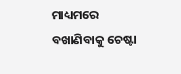ମାଧ୍ୟମରେ ବଖାଣିବାକୁ ଚେଷ୍ଟା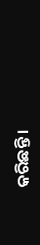କରିଛନ୍ତି ।